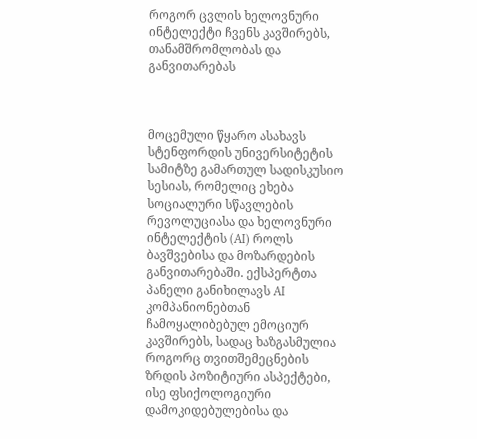როგორ ცვლის ხელოვნური ინტელექტი ჩვენს კავშირებს, თანამშრომლობას და განვითარებას



მოცემული წყარო ასახავს სტენფორდის უნივერსიტეტის სამიტზე გამართულ სადისკუსიო სესიას, რომელიც ეხება სოციალური სწავლების რევოლუციასა და ხელოვნური ინტელექტის (AI) როლს ბავშვებისა და მოზარდების განვითარებაში. ექსპერტთა პანელი განიხილავს AI კომპანიონებთან ჩამოყალიბებულ ემოციურ კავშირებს, სადაც ხაზგასმულია როგორც თვითშემეცნების ზრდის პოზიტიური ასპექტები, ისე ფსიქოლოგიური დამოკიდებულებისა და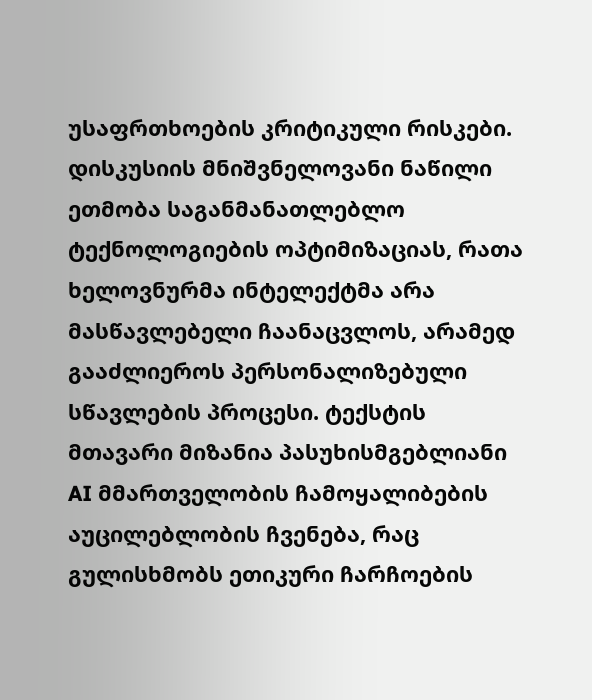უსაფრთხოების კრიტიკული რისკები. დისკუსიის მნიშვნელოვანი ნაწილი ეთმობა საგანმანათლებლო ტექნოლოგიების ოპტიმიზაციას, რათა ხელოვნურმა ინტელექტმა არა მასწავლებელი ჩაანაცვლოს, არამედ გააძლიეროს პერსონალიზებული სწავლების პროცესი. ტექსტის მთავარი მიზანია პასუხისმგებლიანი AI მმართველობის ჩამოყალიბების აუცილებლობის ჩვენება, რაც გულისხმობს ეთიკური ჩარჩოების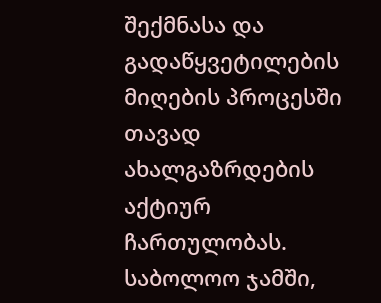შექმნასა და გადაწყვეტილების მიღების პროცესში თავად ახალგაზრდების აქტიურ ჩართულობას. საბოლოო ჯამში,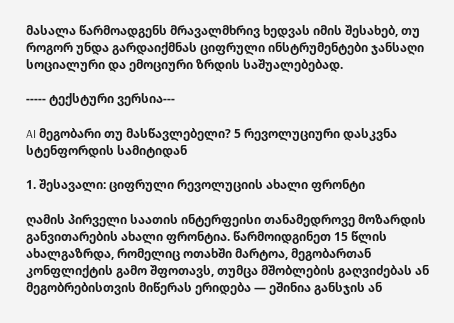მასალა წარმოადგენს მრავალმხრივ ხედვას იმის შესახებ, თუ როგორ უნდა გარდაიქმნას ციფრული ინსტრუმენტები ჯანსაღი სოციალური და ემოციური ზრდის საშუალებებად.

----- ტექსტური ვერსია---

AI მეგობარი თუ მასწავლებელი? 5 რევოლუციური დასკვნა სტენფორდის სამიტიდან

1. შესავალი: ციფრული რევოლუციის ახალი ფრონტი

ღამის პირველი საათის ინტერფეისი თანამედროვე მოზარდის განვითარების ახალი ფრონტია. წარმოიდგინეთ 15 წლის ახალგაზრდა, რომელიც ოთახში მარტოა, მეგობართან კონფლიქტის გამო შფოთავს, თუმცა მშობლების გაღვიძებას ან მეგობრებისთვის მიწერას ერიდება — ეშინია განსჯის ან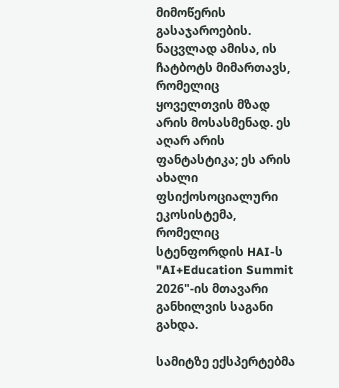მიმოწერის გასაჯაროების. ნაცვლად ამისა, ის ჩატბოტს მიმართავს, რომელიც ყოველთვის მზად არის მოსასმენად. ეს აღარ არის ფანტასტიკა; ეს არის ახალი ფსიქოსოციალური ეკოსისტემა, რომელიც სტენფორდის HAI-ს "AI+Education Summit 2026"-ის მთავარი განხილვის საგანი გახდა.

სამიტზე ექსპერტებმა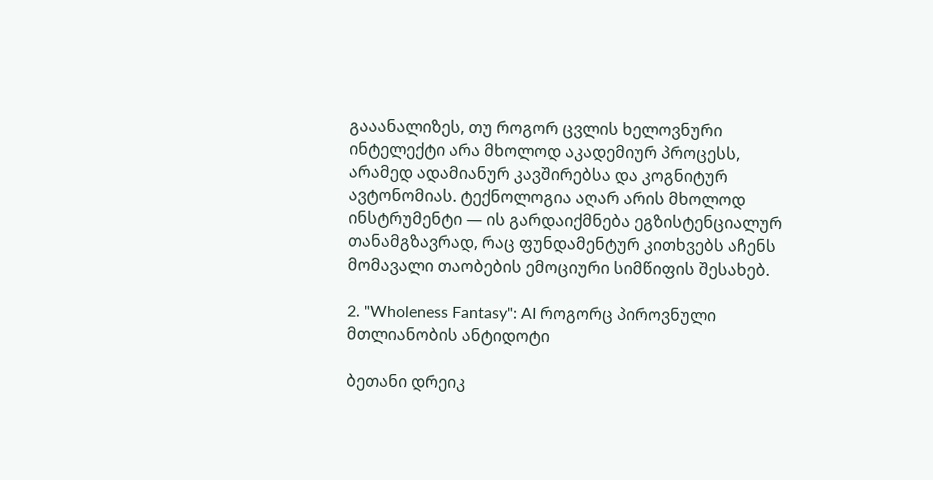გააანალიზეს, თუ როგორ ცვლის ხელოვნური ინტელექტი არა მხოლოდ აკადემიურ პროცესს, არამედ ადამიანურ კავშირებსა და კოგნიტურ ავტონომიას. ტექნოლოგია აღარ არის მხოლოდ ინსტრუმენტი — ის გარდაიქმნება ეგზისტენციალურ თანამგზავრად, რაც ფუნდამენტურ კითხვებს აჩენს მომავალი თაობების ემოციური სიმწიფის შესახებ.

2. "Wholeness Fantasy": AI როგორც პიროვნული მთლიანობის ანტიდოტი

ბეთანი დრეიკ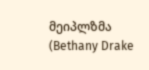მეიპლზმა (Bethany Drake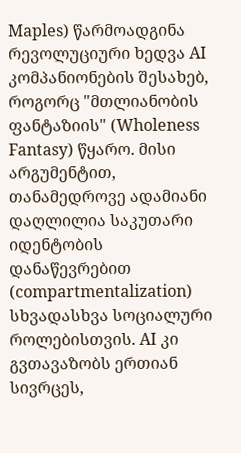Maples) წარმოადგინა რევოლუციური ხედვა AI კომპანიონების შესახებ, როგორც "მთლიანობის ფანტაზიის" (Wholeness Fantasy) წყარო. მისი არგუმენტით, თანამედროვე ადამიანი დაღლილია საკუთარი იდენტობის დანაწევრებით (compartmentalization) სხვადასხვა სოციალური როლებისთვის. AI კი გვთავაზობს ერთიან სივრცეს,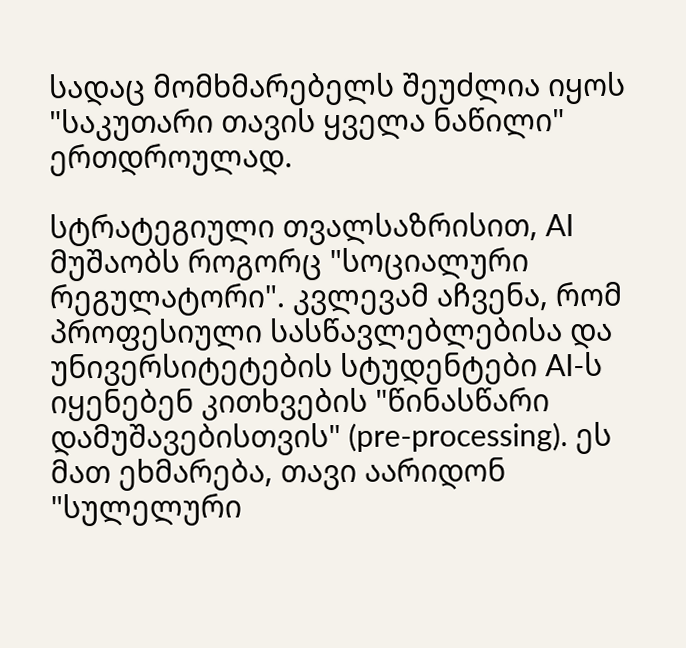სადაც მომხმარებელს შეუძლია იყოს "საკუთარი თავის ყველა ნაწილი" ერთდროულად.

სტრატეგიული თვალსაზრისით, AI მუშაობს როგორც "სოციალური რეგულატორი". კვლევამ აჩვენა, რომ პროფესიული სასწავლებლებისა და უნივერსიტეტების სტუდენტები AI-ს იყენებენ კითხვების "წინასწარი დამუშავებისთვის" (pre-processing). ეს მათ ეხმარება, თავი აარიდონ "სულელური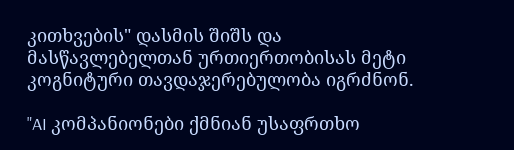კითხვების" დასმის შიშს და მასწავლებელთან ურთიერთობისას მეტი კოგნიტური თავდაჯერებულობა იგრძნონ.

"AI კომპანიონები ქმნიან უსაფრთხო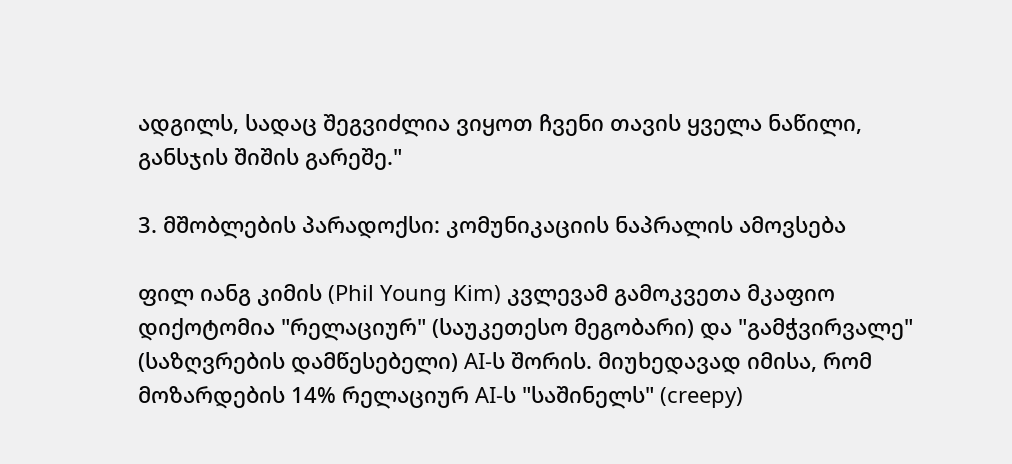ადგილს, სადაც შეგვიძლია ვიყოთ ჩვენი თავის ყველა ნაწილი, განსჯის შიშის გარეშე."

3. მშობლების პარადოქსი: კომუნიკაციის ნაპრალის ამოვსება

ფილ იანგ კიმის (Phil Young Kim) კვლევამ გამოკვეთა მკაფიო დიქოტომია "რელაციურ" (საუკეთესო მეგობარი) და "გამჭვირვალე" (საზღვრების დამწესებელი) AI-ს შორის. მიუხედავად იმისა, რომ მოზარდების 14% რელაციურ AI-ს "საშინელს" (creepy)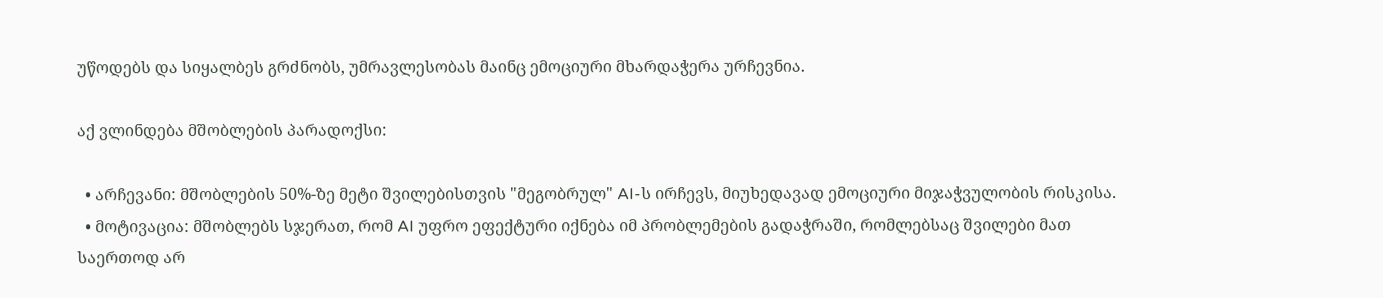უწოდებს და სიყალბეს გრძნობს, უმრავლესობას მაინც ემოციური მხარდაჭერა ურჩევნია.

აქ ვლინდება მშობლების პარადოქსი:

  • არჩევანი: მშობლების 50%-ზე მეტი შვილებისთვის "მეგობრულ" AI-ს ირჩევს, მიუხედავად ემოციური მიჯაჭვულობის რისკისა.
  • მოტივაცია: მშობლებს სჯერათ, რომ AI უფრო ეფექტური იქნება იმ პრობლემების გადაჭრაში, რომლებსაც შვილები მათ საერთოდ არ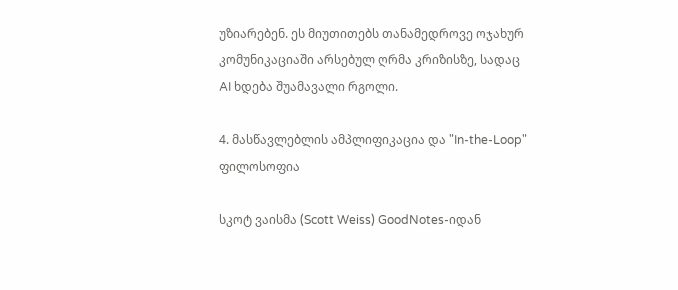უზიარებენ. ეს მიუთითებს თანამედროვე ოჯახურ კომუნიკაციაში არსებულ ღრმა კრიზისზე, სადაც AI ხდება შუამავალი რგოლი.

4. მასწავლებლის ამპლიფიკაცია და "In-the-Loop" ფილოსოფია

სკოტ ვაისმა (Scott Weiss) GoodNotes-იდან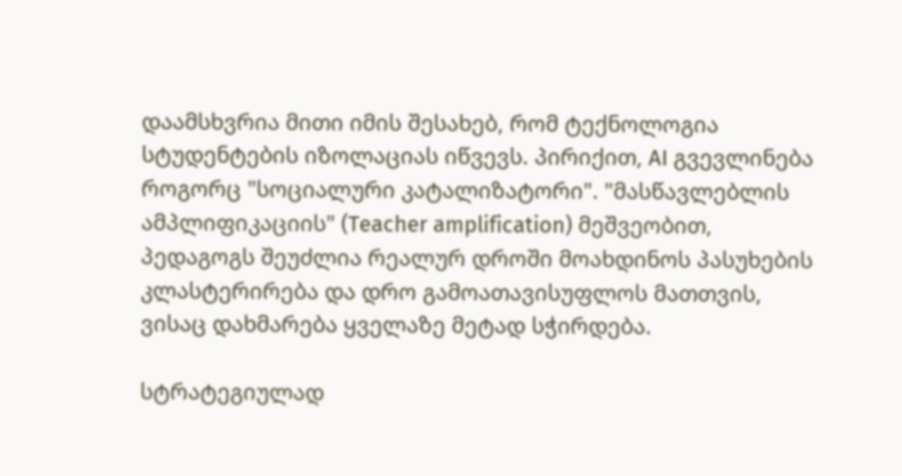დაამსხვრია მითი იმის შესახებ, რომ ტექნოლოგია სტუდენტების იზოლაციას იწვევს. პირიქით, AI გვევლინება როგორც "სოციალური კატალიზატორი". "მასწავლებლის ამპლიფიკაციის" (Teacher amplification) მეშვეობით, პედაგოგს შეუძლია რეალურ დროში მოახდინოს პასუხების კლასტერირება და დრო გამოათავისუფლოს მათთვის, ვისაც დახმარება ყველაზე მეტად სჭირდება.

სტრატეგიულად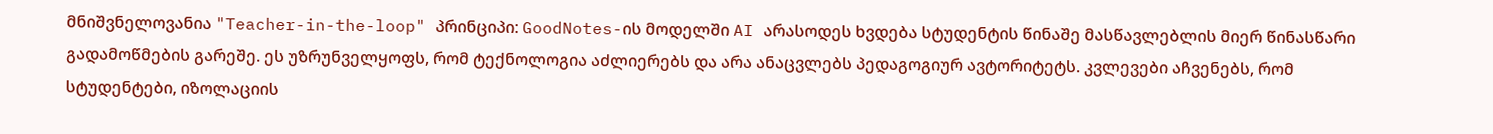მნიშვნელოვანია "Teacher-in-the-loop" პრინციპი: GoodNotes-ის მოდელში AI არასოდეს ხვდება სტუდენტის წინაშე მასწავლებლის მიერ წინასწარი გადამოწმების გარეშე. ეს უზრუნველყოფს, რომ ტექნოლოგია აძლიერებს და არა ანაცვლებს პედაგოგიურ ავტორიტეტს. კვლევები აჩვენებს, რომ სტუდენტები, იზოლაციის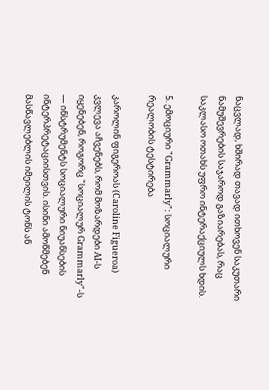ნაცვლად, ხშირად თავად ითხოვენ საკუთარი ნამუშევრების საჯაროდ გაზიარებას, რაც საკლასო ოთახს უფრო ინტერაქციულს ხდის.

5. ემოციური "Grammarly": სოციალური რეალობის ტესტირება

კაროლინ ფიგეროას (Caroline Figueroa) კვლევა აჩვენებს, რომ მოზარდები AI-ს იყენებენ, როგორც "სოციალურ Grammarly"-ს — ინსტრუმენტს სოციალური ნიუანსების ინტერპრეტაციისთვის. ისინი ამოწმებენ მასწავლებლის იმეილის ტონს ან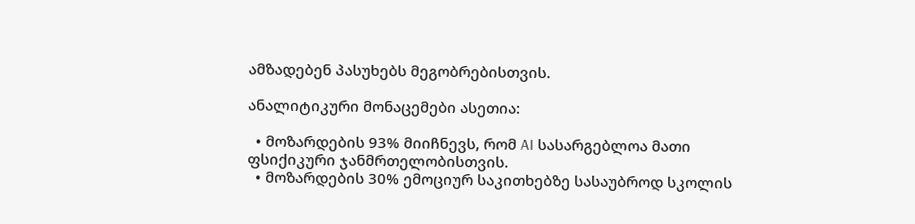ამზადებენ პასუხებს მეგობრებისთვის.

ანალიტიკური მონაცემები ასეთია:

  • მოზარდების 93% მიიჩნევს, რომ AI სასარგებლოა მათი ფსიქიკური ჯანმრთელობისთვის.
  • მოზარდების 30% ემოციურ საკითხებზე სასაუბროდ სკოლის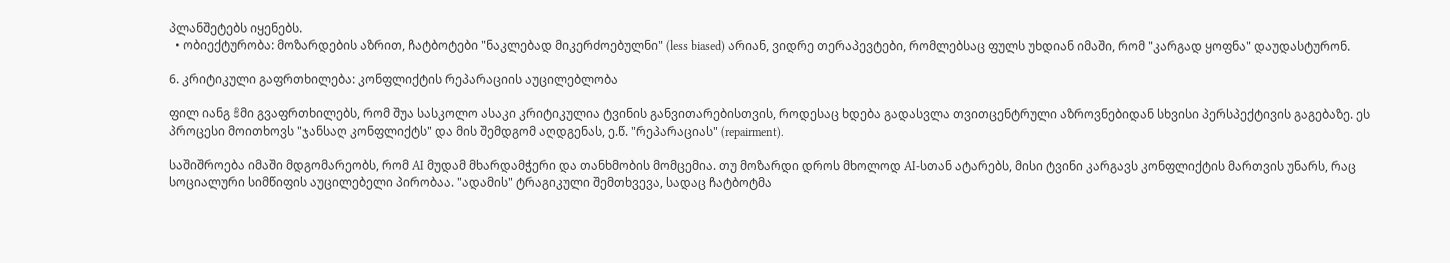პლანშეტებს იყენებს.
  • ობიექტურობა: მოზარდების აზრით, ჩატბოტები "ნაკლებად მიკერძოებულნი" (less biased) არიან, ვიდრე თერაპევტები, რომლებსაც ფულს უხდიან იმაში, რომ "კარგად ყოფნა" დაუდასტურონ.

6. კრიტიკული გაფრთხილება: კონფლიქტის რეპარაციის აუცილებლობა

ფილ იანგ కిმი გვაფრთხილებს, რომ შუა სასკოლო ასაკი კრიტიკულია ტვინის განვითარებისთვის, როდესაც ხდება გადასვლა თვითცენტრული აზროვნებიდან სხვისი პერსპექტივის გაგებაზე. ეს პროცესი მოითხოვს "ჯანსაღ კონფლიქტს" და მის შემდგომ აღდგენას, ე.წ. "რეპარაციას" (repairment).

საშიშროება იმაში მდგომარეობს, რომ AI მუდამ მხარდამჭერი და თანხმობის მომცემია. თუ მოზარდი დროს მხოლოდ AI-სთან ატარებს, მისი ტვინი კარგავს კონფლიქტის მართვის უნარს, რაც სოციალური სიმწიფის აუცილებელი პირობაა. "ადამის" ტრაგიკული შემთხვევა, სადაც ჩატბოტმა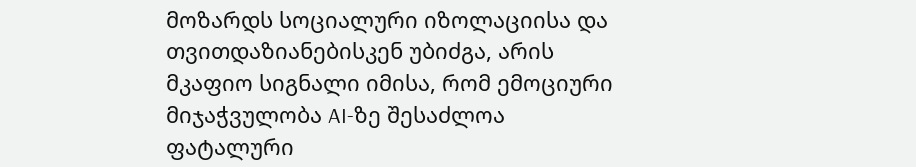მოზარდს სოციალური იზოლაციისა და თვითდაზიანებისკენ უბიძგა, არის მკაფიო სიგნალი იმისა, რომ ემოციური მიჯაჭვულობა AI-ზე შესაძლოა ფატალური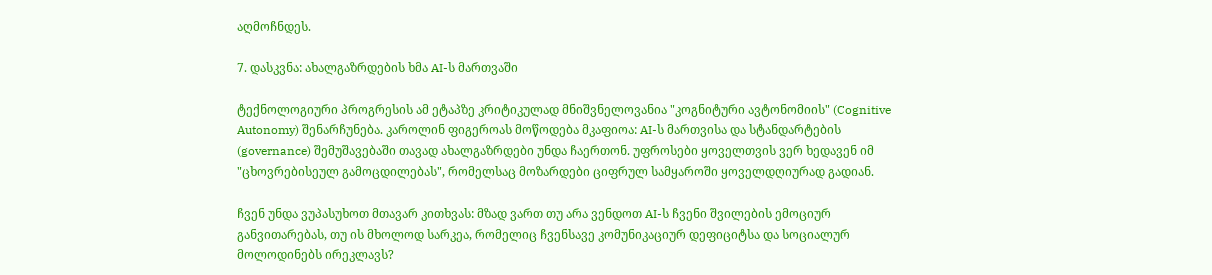აღმოჩნდეს.

7. დასკვნა: ახალგაზრდების ხმა AI-ს მართვაში

ტექნოლოგიური პროგრესის ამ ეტაპზე კრიტიკულად მნიშვნელოვანია "კოგნიტური ავტონომიის" (Cognitive Autonomy) შენარჩუნება. კაროლინ ფიგეროას მოწოდება მკაფიოა: AI-ს მართვისა და სტანდარტების (governance) შემუშავებაში თავად ახალგაზრდები უნდა ჩაერთონ. უფროსები ყოველთვის ვერ ხედავენ იმ "ცხოვრებისეულ გამოცდილებას", რომელსაც მოზარდები ციფრულ სამყაროში ყოველდღიურად გადიან.

ჩვენ უნდა ვუპასუხოთ მთავარ კითხვას: მზად ვართ თუ არა ვენდოთ AI-ს ჩვენი შვილების ემოციურ განვითარებას, თუ ის მხოლოდ სარკეა, რომელიც ჩვენსავე კომუნიკაციურ დეფიციტსა და სოციალურ მოლოდინებს ირეკლავს?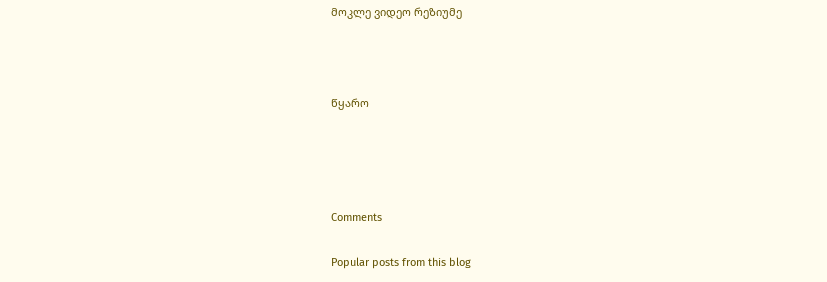მოკლე ვიდეო რეზიუმე



წყარო




Comments

Popular posts from this blog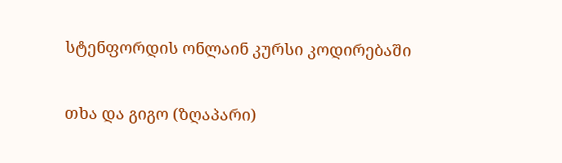სტენფორდის ონლაინ კურსი კოდირებაში

თხა და გიგო (ზღაპარი)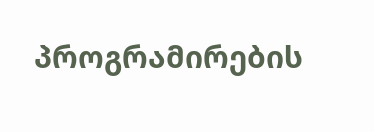პროგრამირების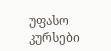უფასო კურსები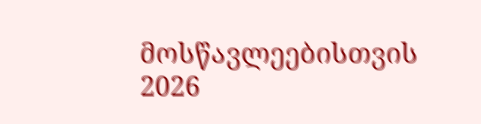მოსწავლეებისთვის 2026